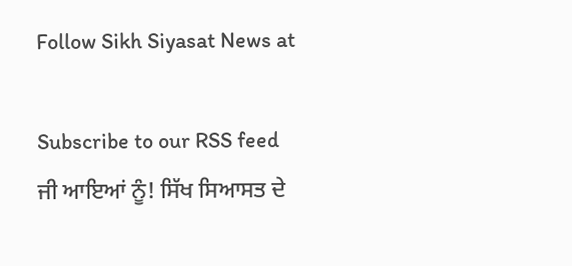Follow Sikh Siyasat News at

Subscribe to our RSS feed
ਜੀ ਆਇਆਂ ਨੂੰ! ਸਿੱਖ ਸਿਆਸਤ ਦੇ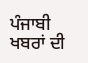ਪੰਜਾਬੀ ਖਬਰਾਂ ਦੀ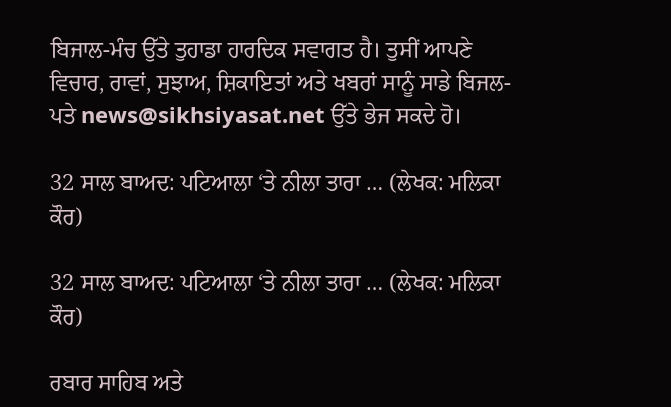ਬਿਜਾਲ-ਮੰਚ ਉੱਤੇ ਤੁਹਾਡਾ ਹਾਰਦਿਕ ਸਵਾਗਤ ਹੈ। ਤੁਸੀਂ ਆਪਣੇ ਵਿਚਾਰ, ਰਾਵਾਂ, ਸੁਝਾਅ, ਸ਼ਿਕਾਇਤਾਂ ਅਤੇ ਖਬਰਾਂ ਸਾਨੂੰ ਸਾਡੇ ਬਿਜਲ-ਪਤੇ news@sikhsiyasat.net ਉੱਤੇ ਭੇਜ ਸਕਦੇ ਹੋ।

32 ਸਾਲ ਬਾਅਦ: ਪਟਿਆਲਾ ‘ਤੇ ਨੀਲਾ ਤਾਰਾ … (ਲੇਖਕ: ਮਲਿਕਾ ਕੌਰ)

32 ਸਾਲ ਬਾਅਦ: ਪਟਿਆਲਾ ‘ਤੇ ਨੀਲਾ ਤਾਰਾ … (ਲੇਖਕ: ਮਲਿਕਾ ਕੌਰ)

ਰਬਾਰ ਸਾਹਿਬ ਅਤੇ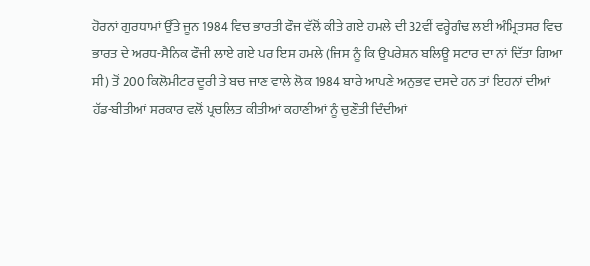ਹੋਰਨਾਂ ਗੁਰਧਾਮਾਂ ਉੱਤੇ ਜੂਨ 1984 ਵਿਚ ਭਾਰਤੀ ਫੌਜ ਵੱਲੋਂ ਕੀਤੇ ਗਏ ਹਮਲੇ ਦੀ 32ਵੀਂ ਵਰ੍ਹੇਗੰਢ ਲਈ ਅੰਮ੍ਰਿਤਸਰ ਵਿਚ ਭਾਰਤ ਦੇ ਅਰਧ-ਸੈਨਿਕ ਫੌਜੀ ਲਾਏ ਗਏ ਪਰ ਇਸ ਹਮਲੇ (ਜਿਸ ਨੂੰ ਕਿ ਉਪਰੇਸ਼ਨ ਬਲਿਊ ਸਟਾਰ ਦਾ ਨਾਂ ਦਿੱਤਾ ਗਿਆ ਸੀ) ਤੋਂ 200 ਕਿਲੋਮੀਟਰ ਦੂਰੀ ਤੇ ਬਚ ਜਾਣ ਵਾਲੇ ਲੋਕ 1984 ਬਾਰੇ ਆਪਣੇ ਅਨੁਭਵ ਦਸਦੇ ਹਨ ਤਾਂ ਇਹਨਾਂ ਦੀਆਂ ਹੱਡ-ਬੀਤੀਆਂ ਸਰਕਾਰ ਵਲੋਂ ਪ੍ਰਚਲਿਤ ਕੀਤੀਆਂ ਕਹਾਣੀਆਂ ਨੂੰ ਚੁਣੌਤੀ ਦਿੰਦੀਆਂ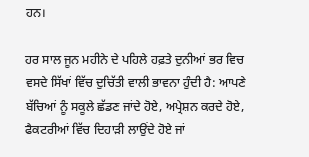ਹਨ।

ਹਰ ਸਾਲ ਜੂਨ ਮਹੀਨੇ ਦੇ ਪਹਿਲੇ ਹਫ਼ਤੇ ਦੁਨੀਆਂ ਭਰ ਵਿਚ ਵਸਦੇ ਸਿੱਖਾਂ ਵਿੱਚ ਦੁਚਿੱਤੀ ਵਾਲੀ ਭਾਵਨਾ ਹੁੰਦੀ ਹੈ: ਆਪਣੇ ਬੱਚਿਆਂ ਨੂੰ ਸਕੂਲੇ ਛੱਡਣ ਜਾਂਦੇ ਹੋਏ, ਅਪ੍ਰੇਸ਼ਨ ਕਰਦੇ ਹੋਏ, ਫੈਕਟਰੀਆਂ ਵਿੱਚ ਦਿਹਾੜੀ ਲਾਉਂਦੇ ਹੋਏ ਜਾਂ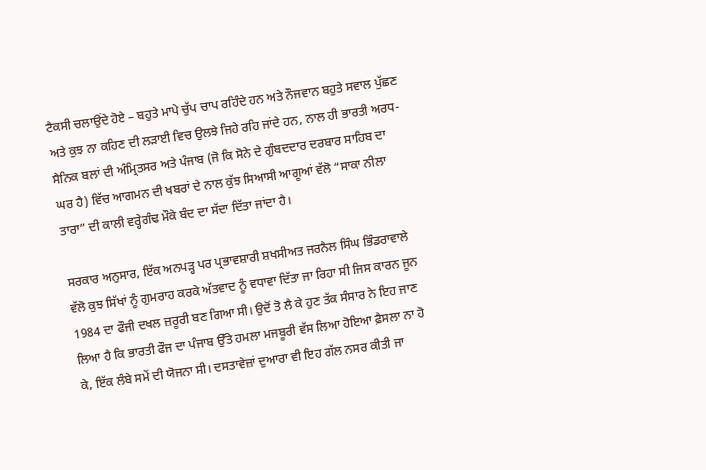ਟੈਕਸੀ ਚਲਾਉਂਦੇ ਹੋਏ – ਬਹੁਤੇ ਮਾਪੇ ਚੁੱਪ ਚਾਪ ਰਹਿੰਦੇ ਹਨ ਅਤੇ ਨੌਜਵਾਨ ਬਹੁਤੇ ਸਵਾਲ ਪੁੱਛਣ ਅਤੇ ਕੁਝ ਨਾ ਕਹਿਣ ਦੀ ਲੜਾਈ ਵਿਚ ਉਲਝੇ ਜਿਹੇ ਰਹਿ ਜਾਂਦੇ ਹਨ, ਨਾਲ ਹੀ ਭਾਰਤੀ ਅਰਧ-ਸੈਨਿਕ ਬਲਾਂ ਦੀ ਅੰਮ੍ਰਿਤਸਰ ਅਤੇ ਪੰਜਾਬ (ਜੋ ਕਿ ਸੋਨੇ ਦੇ ਗੁੰਬਦਦਾਰ ਦਰਬਾਰ ਸਾਹਿਬ ਦਾ ਘਰ ਹੈ) ਵਿੱਚ ਆਗਮਨ ਦੀ ਖਬਰਾਂ ਦੇ ਨਾਲ ਕੁੱਝ ਸਿਆਸੀ ਆਗੂਆਂ ਵੱਲੋ “ਸਾਕਾ ਨੀਲਾ ਤਾਰਾ” ਦੀ ਕਾਲੀ ਵਰ੍ਹੇਗੰਢ ਮੌਕੇ ਬੰਦ ਦਾ ਸੱਦਾ ਦਿੱਤਾ ਜਾਂਦਾ ਹੈ।

ਸਰਕਾਰ ਅਨੁਸਾਰ, ਇੱਕ ਅਨਪੜ੍ਹ ਪਰ ਪ੍ਰਭਾਵਸ਼ਾਰੀ ਸ਼ਖਸੀਅਤ ਜਰਨੈਲ ਸਿੰਘ ਭਿੰਡਰਾਵਾਲੇ ਵੱਲੋ ਕੁਝ ਸਿੱਖਾਂ ਨੂੰ ਗੁਮਰਾਹ ਕਰਕੇ ਅੱਤਵਾਦ ਨੂੰ ਵਧਾਵਾ ਦਿੱਤਾ ਜਾ ਰਿਹਾ ਸੀ ਜਿਸ ਕਾਰਨ ਜੂਨ 1984 ਦਾ ਫੌਜੀ ਦਖਲ ਜ਼ਰੂਰੀ ਬਣ ਗਿਆ ਸੀ। ਉਦੋਂ ਤੋ ਲੈ ਕੇ ਹੁਣ ਤੱਕ ਸੰਸਾਰ ਨੇ ਇਹ ਜਾਣ ਲਿਆ ਹੈ ਕਿ ਭਾਰਤੀ ਫੌਜ ਦਾ ਪੰਜਾਬ ਉੱਤੇ ਹਮਲਾ ਮਜਬੂਰੀ ਵੱਸ ਲਿਆ ਹੋਇਆ ਫ਼ੈਸਲਾ ਨਾ ਹੋ ਕੇ, ਇੱਕ ਲੰਬੇ ਸਮੇਂ ਦੀ ਯੋਜਨਾ ਸੀ। ਦਸਤਾਵੇਜ਼ਾਂ ਦੁਆਰਾ ਵੀ ਇਹ ਗੱਲ ਨਸਰ ਕੀਤੀ ਜਾ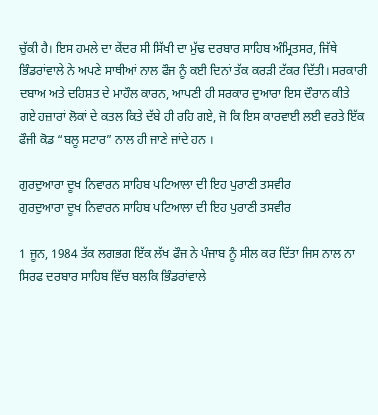ਚੁੱਕੀ ਹੈ। ਇਸ ਹਮਲੇ ਦਾ ਕੇਂਦਰ ਸੀ ਸਿੱਖੀ ਦਾ ਮੁੱਢ ਦਰਬਾਰ ਸਾਹਿਬ ਅੰਮ੍ਰਿਤਸਰ, ਜਿੱਥੇ ਭਿੰਡਰਾਂਵਾਲੇ ਨੇ ਅਪਣੇ ਸਾਥੀਆਂ ਨਾਲ ਫੌਜ ਨੂੰ ਕਈ ਦਿਨਾਂ ਤੱਕ ਕਰੜੀ ਟੱਕਰ ਦਿੱਤੀ। ਸਰਕਾਰੀ ਦਬਾਅ ਅਤੇ ਦਹਿਸ਼ਤ ਦੇ ਮਾਹੌਲ ਕਾਰਨ, ਆਪਣੀ ਹੀ ਸਰਕਾਰ ਦੁਆਰਾ ਇਸ ਦੌਰਾਨ ਕੀਤੇ ਗਏ ਹਜ਼ਾਰਾਂ ਲੋਕਾਂ ਦੇ ਕਤਲ ਕਿਤੇ ਦੱਬੇ ਹੀ ਰਹਿ ਗਏ, ਜੋ ਕਿ ਇਸ ਕਾਰਵਾਈ ਲਈ ਵਰਤੇ ਇੱਕ ਫੌਜੀ ਕੋਡ “ਬਲੂ ਸਟਾਰ” ਨਾਲ ਹੀ ਜਾਣੇ ਜਾਂਦੇ ਹਨ ।

ਗੁਰਦੁਆਰਾ ਦੂਖ ਨਿਵਾਰਨ ਸਾਹਿਬ ਪਟਿਆਲਾ ਦੀ ਇਹ ਪੁਰਾਣੀ ਤਸਵੀਰ
ਗੁਰਦੁਆਰਾ ਦੂਖ ਨਿਵਾਰਨ ਸਾਹਿਬ ਪਟਿਆਲਾ ਦੀ ਇਹ ਪੁਰਾਣੀ ਤਸਵੀਰ

1 ਜੂਨ, 1984 ਤੱਕ ਲਗਭਗ ਇੱਕ ਲੱਖ ਫੌਜ ਨੇ ਪੰਜਾਬ ਨੂੰ ਸੀਲ ਕਰ ਦਿੱਤਾ ਜਿਸ ਨਾਲ ਨਾ ਸਿਰਫ ਦਰਬਾਰ ਸਾਹਿਬ ਵਿੱਚ ਬਲਕਿ ਭਿੰਡਰਾਂਵਾਲੇ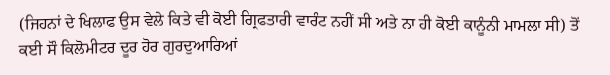(ਜਿਹਨਾਂ ਦੇ ਖਿਲਾਫ ਉਸ ਵੇਲੇ ਕਿਤੇ ਵੀ ਕੋਈ ਗ੍ਰਿਫਤਾਰੀ ਵਾਰੰਟ ਨਹੀਂ ਸੀ ਅਤੇ ਨਾ ਹੀ ਕੋਈ ਕਾਨੂੰਨੀ ਮਾਮਲਾ ਸੀ) ਤੋਂ ਕਈ ਸੌ ਕਿਲੋਮੀਟਰ ਦੂਰ ਹੋਰ ਗੁਰਦੁਆਰਿਆਂ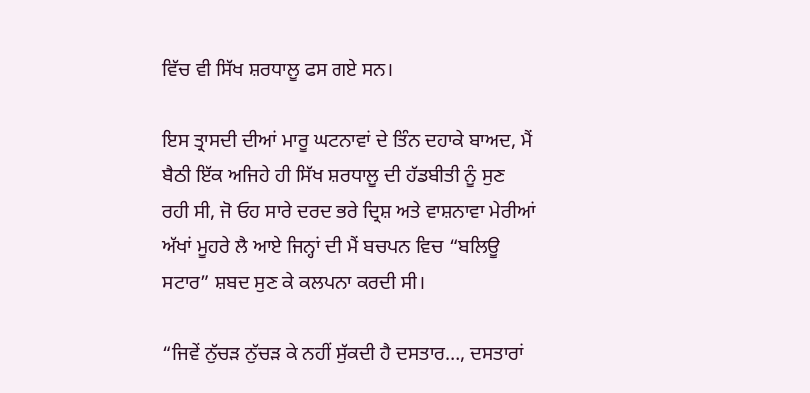ਵਿੱਚ ਵੀ ਸਿੱਖ ਸ਼ਰਧਾਲੂ ਫਸ ਗਏ ਸਨ।

ਇਸ ਤ੍ਰਾਸਦੀ ਦੀਆਂ ਮਾਰੂ ਘਟਨਾਵਾਂ ਦੇ ਤਿੰਨ ਦਹਾਕੇ ਬਾਅਦ, ਮੈਂ ਬੈਠੀ ਇੱਕ ਅਜਿਹੇ ਹੀ ਸਿੱਖ ਸ਼ਰਧਾਲੂ ਦੀ ਹੱਡਬੀਤੀ ਨੂੰ ਸੁਣ ਰਹੀ ਸੀ, ਜੋ ਓਹ ਸਾਰੇ ਦਰਦ ਭਰੇ ਦ੍ਰਿਸ਼ ਅਤੇ ਵਾਸ਼ਨਾਵਾ ਮੇਰੀਆਂ ਅੱਖਾਂ ਮੂਹਰੇ ਲੈ ਆਏ ਜਿਨ੍ਹਾਂ ਦੀ ਮੈਂ ਬਚਪਨ ਵਿਚ “ਬਲਿਊ ਸਟਾਰ” ਸ਼ਬਦ ਸੁਣ ਕੇ ਕਲਪਨਾ ਕਰਦੀ ਸੀ।

“ਜਿਵੇਂ ਨੁੱਚੜ ਨੁੱਚੜ ਕੇ ਨਹੀਂ ਸੁੱਕਦੀ ਹੈ ਦਸਤਾਰ…, ਦਸਤਾਰਾਂ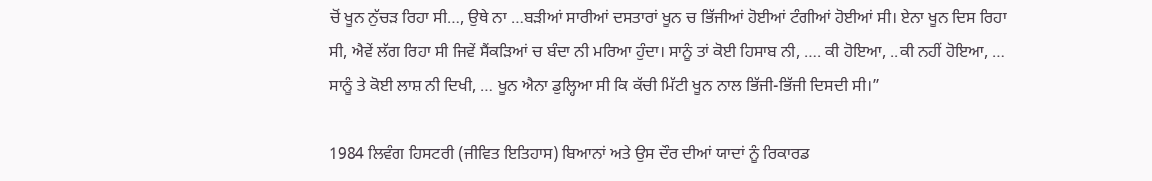ਚੋਂ ਖੂਨ ਨੁੱਚੜ ਰਿਹਾ ਸੀ…, ਉਥੇ ਨਾ …ਬੜੀਆਂ ਸਾਰੀਆਂ ਦਸਤਾਰਾਂ ਖੂਨ ਚ ਭਿੱਜੀਆਂ ਹੋਈਆਂ ਟੰਗੀਆਂ ਹੋਈਆਂ ਸੀ। ਏਨਾ ਖੂਨ ਦਿਸ ਰਿਹਾ ਸੀ, ਐਵੇਂ ਲੱਗ ਰਿਹਾ ਸੀ ਜਿਵੇਂ ਸੈਂਕੜਿਆਂ ਚ ਬੰਦਾ ਨੀ ਮਰਿਆ ਹੁੰਦਾ। ਸਾਨੂੰ ਤਾਂ ਕੋਈ ਹਿਸਾਬ ਨੀ, …. ਕੀ ਹੋਇਆ, ..ਕੀ ਨਹੀਂ ਹੋਇਆ, … ਸਾਨੂੰ ਤੇ ਕੋਈ ਲਾਸ਼ ਨੀ ਦਿਖੀ, … ਖੂਨ ਐਨਾ ਡੁਲ੍ਹਿਆ ਸੀ ਕਿ ਕੱਚੀ ਮਿੱਟੀ ਖੂਨ ਨਾਲ ਭਿੱਜੀ-ਭਿੱਜੀ ਦਿਸਦੀ ਸੀ।”

1984 ਲਿਵੰਗ ਹਿਸਟਰੀ (ਜੀਵਿਤ ਇਤਿਹਾਸ) ਬਿਆਨਾਂ ਅਤੇ ਉਸ ਦੌਰ ਦੀਆਂ ਯਾਦਾਂ ਨੂੰ ਰਿਕਾਰਡ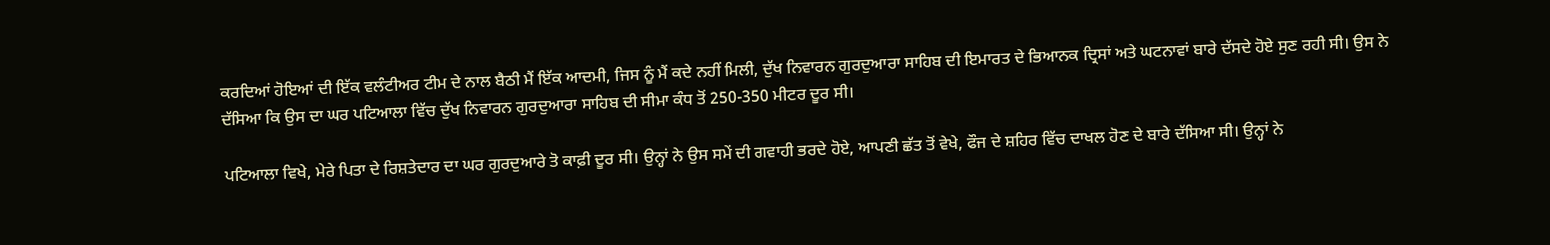ਕਰਦਿਆਂ ਹੋਇਆਂ ਦੀ ਇੱਕ ਵਲੰਟੀਅਰ ਟੀਮ ਦੇ ਨਾਲ ਬੈਠੀ ਮੈਂ ਇੱਕ ਆਦਮੀ, ਜਿਸ ਨੂੰ ਮੈਂ ਕਦੇ ਨਹੀਂ ਮਿਲੀ, ਦੁੱਖ ਨਿਵਾਰਨ ਗੁਰਦੁਆਰਾ ਸਾਹਿਬ ਦੀ ਇਮਾਰਤ ਦੇ ਭਿਆਨਕ ਦ੍ਰਿਸਾਂ ਅਤੇ ਘਟਨਾਵਾਂ ਬਾਰੇ ਦੱਸਦੇ ਹੋਏ ਸੁਣ ਰਹੀ ਸੀ। ਉਸ ਨੇ ਦੱਸਿਆ ਕਿ ਉਸ ਦਾ ਘਰ ਪਟਿਆਲਾ ਵਿੱਚ ਦੁੱਖ ਨਿਵਾਰਨ ਗੁਰਦੁਆਰਾ ਸਾਹਿਬ ਦੀ ਸੀਮਾ ਕੰਧ ਤੋਂ 250-350 ਮੀਟਰ ਦੂਰ ਸੀ।

ਪਟਿਆਲਾ ਵਿਖੇ, ਮੇਰੇ ਪਿਤਾ ਦੇ ਰਿਸ਼ਤੇਦਾਰ ਦਾ ਘਰ ਗੁਰਦੁਆਰੇ ਤੋ ਕਾਫ਼ੀ ਦੂਰ ਸੀ। ਉਨ੍ਹਾਂ ਨੇ ਉਸ ਸਮੇਂ ਦੀ ਗਵਾਹੀ ਭਰਦੇ ਹੋਏ, ਆਪਣੀ ਛੱਤ ਤੋਂ ਵੇਖੇ, ਫੌਜ ਦੇ ਸ਼ਹਿਰ ਵਿੱਚ ਦਾਖਲ ਹੋਣ ਦੇ ਬਾਰੇ ਦੱਸਿਆ ਸੀ। ਉਨ੍ਹਾਂ ਨੇ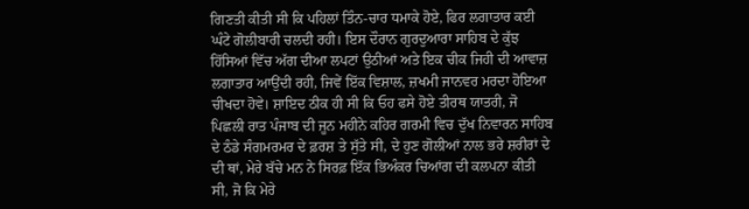ਗਿਣਤੀ ਕੀਤੀ ਸੀ ਕਿ ਪਹਿਲਾਂ ਤਿੰਨ-ਚਾਰ ਧਮਾਕੇ ਹੋਏ, ਫਿਰ ਲਗਾਤਾਰ ਕਈ ਘੰਟੇ ਗੋਲੀਬਾਰੀ ਚਲਦੀ ਰਹੀ। ਇਸ ਦੌਰਾਨ ਗੁਰਦੁਆਰਾ ਸਾਹਿਬ ਦੇ ਕੁੱਝ ਹਿੱਸਿਆਂ ਵਿੱਚ ਅੱਗ ਦੀਆ ਲਪਟਾਂ ਉਠੀਆਂ ਅਤੇ ਇਕ ਚੀਕ ਜਿਹੀ ਦੀ ਆਵਾਜ਼ ਲਗਾਤਾਰ ਆਉਂਦੀ ਰਹੀ, ਜਿਵੇਂ ਇੱਕ ਵਿਸ਼ਾਲ, ਜ਼ਖਮੀ ਜਾਨਵਰ ਮਰਦਾ ਹੋਇਆ ਚੀਖਦਾ ਹੋਵੇ। ਸ਼ਾਇਦ ਠੀਕ ਹੀ ਸੀ ਕਿ ਓਹ ਫਸੇ ਹੋਏ ਤੀਰਥ ਯਾਤਰੀ, ਜੋ ਪਿਛਲੀ ਰਾਤ ਪੰਜਾਬ ਦੀ ਜੂਨ ਮਹੀਨੇ ਕਹਿਰ ਗਰਮੀ ਵਿਚ ਦੁੱਖ ਨਿਵਾਰਨ ਸਾਹਿਬ ਦੇ ਠੰਡੇ ਸੰਗਮਰਮਰ ਦੇ ਫ਼ਰਸ਼ ਤੇ ਸੁੱਤੇ ਸੀ, ਦੇ ਹੁਣ ਗੋਲੀਆਂ ਨਾਲ ਭਰੇ ਸ਼ਰੀਰਾਂ ਦੇ ਦੀ ਥਾਂ, ਮੇਰੇ ਬੱਚੇ ਮਨ ਨੇ ਸਿਰਫ਼ ਇੱਕ ਭਿਅੰਕਰ ਚਿਆਂਗ ਦੀ ਕਲਪਨਾ ਕੀਤੀ ਸੀ, ਜੋ ਕਿ ਮੇਰੇ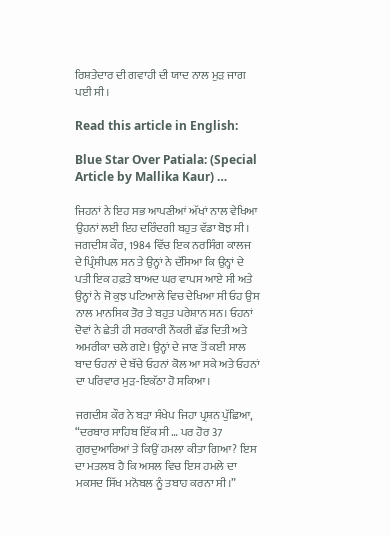ਰਿਸ਼ਤੇਦਾਰ ਦੀ ਗਵਾਹੀ ਦੀ ਯਾਦ ਨਾਲ ਮੁੜ ਜਾਗ ਪਈ ਸੀ।

Read this article in English:

Blue Star Over Patiala: (Special Article by Mallika Kaur) …

ਜਿਹਨਾਂ ਨੇ ਇਹ ਸਭ ਆਪਣੀਆਂ ਅੱਖਾਂ ਨਾਲ ਵੇਖਿਆ ਉਹਨਾਂ ਲਈ ਇਹ ਦਰਿੰਦਗੀ ਬਹੁਤ ਵੱਡਾ ਬੋਝ ਸੀ। ਜਗਦੀਸ਼ ਕੌਰ, 1984 ਵਿੱਚ ਇਕ ਨਰਸਿੰਗ ਕਾਲਜ ਦੇ ਪ੍ਰਿੰਸੀਪਲ ਸਨ ਤੇ ਉਨ੍ਹਾਂ ਨੇ ਦੱਸਿਆ ਕਿ ਉਨ੍ਹਾਂ ਦੇ ਪਤੀ ਇਕ ਹਫ਼ਤੇ ਬਾਅਦ ਘਰ ਵਾਪਸ ਆਏ ਸੀ ਅਤੇ ਉਨ੍ਹਾਂ ਨੇ ਜੋ ਕੁਝ ਪਟਿਆਲੇ ਵਿਚ ਦੇਖਿਆ ਸੀ ਓਹ ਉਸ ਨਾਲ ਮਾਨਸਿਕ ਤੋਰ ਤੇ ਬਹੁਤ ਪਰੇਸ਼ਾਨ ਸਨ। ਓਹਨਾਂ ਦੋਵਾਂ ਨੇ ਛੇਤੀ ਹੀ ਸਰਕਾਰੀ ਨੌਕਰੀ ਛੱਡ ਦਿਤੀ ਅਤੇ ਅਮਰੀਕਾ ਚਲੇ ਗਏ। ਉਨ੍ਹਾਂ ਦੇ ਜਾਣ ਤੋਂ ਕਈ ਸਾਲ ਬਾਦ ਓਹਨਾਂ ਦੇ ਬੱਚੇ ਓਹਨਾਂ ਕੋਲ ਆ ਸਕੇ ਅਤੇ ਓਹਨਾਂ ਦਾ ਪਰਿਵਾਰ ਮੁੜ-ਇਕੱਠਾ ਹੋ ਸਕਿਆ।

ਜਗਦੀਸ਼ ਕੌਰ ਨੇ ਬੜਾ ਸੰਖੇਪ ਜਿਹਾ ਪ੍ਰਸ਼ਨ ਪੁੱਛਿਆ, “ਦਰਬਾਰ ਸਾਹਿਬ ਇੱਕ ਸੀ … ਪਰ ਹੋਰ 37 ਗੁਰਦੁਆਰਿਆਂ ਤੇ ਕਿਉਂ ਹਮਲਾ ਕੀਤਾ ਗਿਆ? ਇਸ ਦਾ ਮਤਲਬ ਹੈ ਕਿ ਅਸਲ ਵਿਚ ਇਸ ਹਮਲੇ ਦਾ ਮਕਸਦ ਸਿੱਖ ਮਨੋਬਲ ਨੂੰ ਤਬਾਹ ਕਰਨਾ ਸੀ।”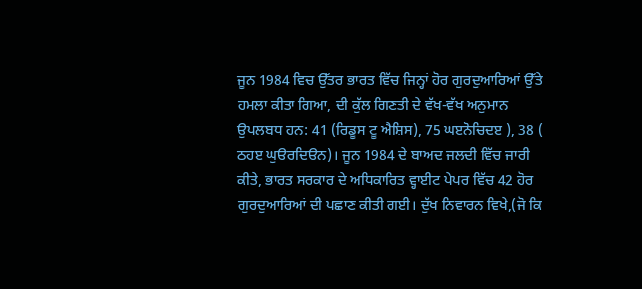ਜੂਨ 1984 ਵਿਚ ਉੱਤਰ ਭਾਰਤ ਵਿੱਚ ਜਿਨ੍ਹਾਂ ਹੋਰ ਗੁਰਦੁਆਰਿਆਂ ਉੱਤੇ ਹਮਲਾ ਕੀਤਾ ਗਿਆ, ਦੀ ਕੁੱਲ ਗਿਣਤੀ ਦੇ ਵੱਖ-ਵੱਖ ਅਨੁਮਾਨ ਉਪਲਬਧ ਹਨ: 41 (ਰਿਡੂਸ ਟੂ ਐਸ਼ਿਸ), 75 ਘੲਨੋਚਿਦੲ ), 38 ( ਠਹੲ ਘੁੳਰਦਿੳਨ)। ਜੂਨ 1984 ਦੇ ਬਾਅਦ ਜਲਦੀ ਵਿੱਚ ਜਾਰੀ ਕੀਤੇ, ਭਾਰਤ ਸਰਕਾਰ ਦੇ ਅਧਿਕਾਰਿਤ ਵ੍ਹਾਈਟ ਪੇਪਰ ਵਿੱਚ 42 ਹੋਰ ਗੁਰਦੁਆਰਿਆਂ ਦੀ ਪਛਾਣ ਕੀਤੀ ਗਈ। ਦੁੱਖ ਨਿਵਾਰਨ ਵਿਖੇ,(ਜੋ ਕਿ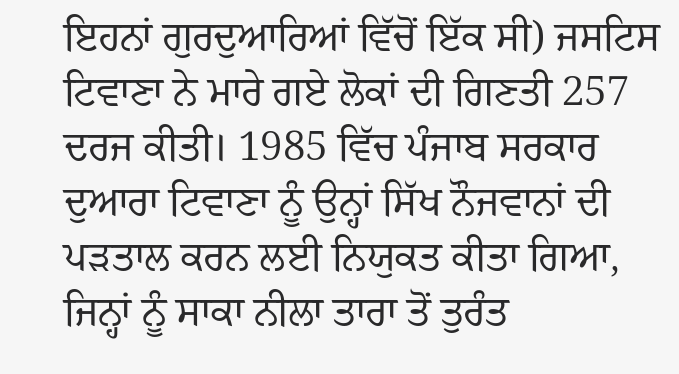ਇਹਨਾਂ ਗੁਰਦੁਆਰਿਆਂ ਵਿੱਚੋਂ ਇੱਕ ਸੀ) ਜਸਟਿਸ ਟਿਵਾਣਾ ਨੇ ਮਾਰੇ ਗਏ ਲੋਕਾਂ ਦੀ ਗਿਣਤੀ 257 ਦਰਜ ਕੀਤੀ। 1985 ਵਿੱਚ ਪੰਜਾਬ ਸਰਕਾਰ ਦੁਆਰਾ ਟਿਵਾਣਾ ਨੂੰ ਉਨ੍ਹਾਂ ਸਿੱਖ ਨੌਜਵਾਨਾਂ ਦੀ ਪੜਤਾਲ ਕਰਨ ਲਈ ਨਿਯੁਕਤ ਕੀਤਾ ਗਿਆ, ਜਿਨ੍ਹਾਂ ਨੂੰ ਸਾਕਾ ਨੀਲਾ ਤਾਰਾ ਤੋਂ ਤੁਰੰਤ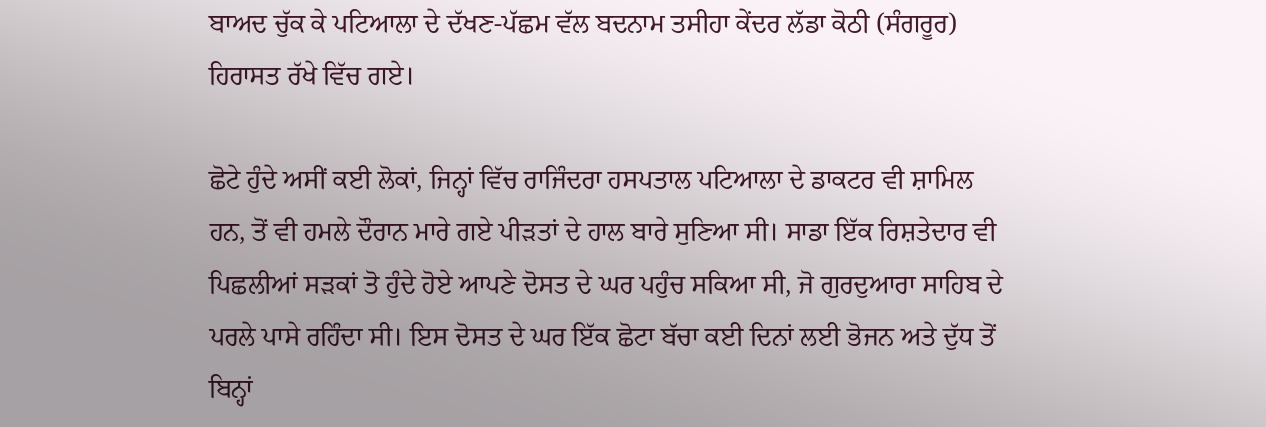ਬਾਅਦ ਚੁੱਕ ਕੇ ਪਟਿਆਲਾ ਦੇ ਦੱਖਣ-ਪੱਛਮ ਵੱਲ ਬਦਨਾਮ ਤਸੀਹਾ ਕੇਂਦਰ ਲੱਡਾ ਕੋਠੀ (ਸੰਗਰੂਰ) ਹਿਰਾਸਤ ਰੱਖੇ ਵਿੱਚ ਗਏ।

ਛੋਟੇ ਹੁੰਦੇ ਅਸੀਂ ਕਈ ਲੋਕਾਂ, ਜਿਨ੍ਹਾਂ ਵਿੱਚ ਰਾਜਿੰਦਰਾ ਹਸਪਤਾਲ ਪਟਿਆਲਾ ਦੇ ਡਾਕਟਰ ਵੀ ਸ਼ਾਮਿਲ ਹਨ, ਤੋਂ ਵੀ ਹਮਲੇ ਦੌਰਾਨ ਮਾਰੇ ਗਏ ਪੀੜਤਾਂ ਦੇ ਹਾਲ ਬਾਰੇ ਸੁਣਿਆ ਸੀ। ਸਾਡਾ ਇੱਕ ਰਿਸ਼ਤੇਦਾਰ ਵੀ ਪਿਛਲੀਆਂ ਸੜਕਾਂ ਤੋ ਹੁੰਦੇ ਹੋਏ ਆਪਣੇ ਦੋਸਤ ਦੇ ਘਰ ਪਹੁੰਚ ਸਕਿਆ ਸੀ, ਜੋ ਗੁਰਦੁਆਰਾ ਸਾਹਿਬ ਦੇ ਪਰਲੇ ਪਾਸੇ ਰਹਿੰਦਾ ਸੀ। ਇਸ ਦੋਸਤ ਦੇ ਘਰ ਇੱਕ ਛੋਟਾ ਬੱਚਾ ਕਈ ਦਿਨਾਂ ਲਈ ਭੋਜਨ ਅਤੇ ਦੁੱਧ ਤੋਂ ਬਿਨ੍ਹਾਂ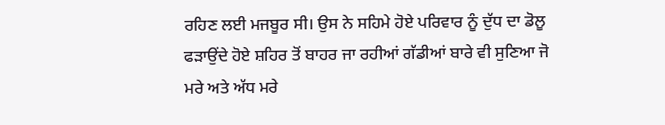ਰਹਿਣ ਲਈ ਮਜਬੂਰ ਸੀ। ਉਸ ਨੇ ਸਹਿਮੇ ਹੋਏ ਪਰਿਵਾਰ ਨੂੰ ਦੁੱਧ ਦਾ ਡੋਲੂ ਫੜਾਉਂਦੇ ਹੋਏ ਸ਼ਹਿਰ ਤੋਂ ਬਾਹਰ ਜਾ ਰਹੀਆਂ ਗੱਡੀਆਂ ਬਾਰੇ ਵੀ ਸੁਣਿਆ ਜੋ ਮਰੇ ਅਤੇ ਅੱਧ ਮਰੇ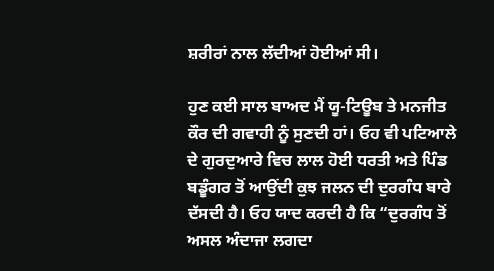ਸ਼ਰੀਰਾਂ ਨਾਲ ਲੱਦੀਆਂ ਹੋਈਆਂ ਸੀ।

ਹੁਣ ਕਈ ਸਾਲ ਬਾਅਦ ਮੈਂ ਯੂ-ਟਿਊਬ ਤੇ ਮਨਜੀਤ ਕੌਰ ਦੀ ਗਵਾਹੀ ਨੂੰ ਸੁਣਦੀ ਹਾਂ। ਓਹ ਵੀ ਪਟਿਆਲੇ ਦੇ ਗੁਰਦੁਆਰੇ ਵਿਚ ਲਾਲ ਹੋਈ ਧਰਤੀ ਅਤੇ ਪਿੰਡ ਬਡੂੰਗਰ ਤੋਂ ਆਉਂਦੀ ਕੁਝ ਜਲਨ ਦੀ ਦੁਰਗੰਧ ਬਾਰੇ ਦੱਸਦੀ ਹੈ। ਓਹ ਯਾਦ ਕਰਦੀ ਹੈ ਕਿ “ਦੁਰਗੰਧ ਤੋਂ ਅਸਲ ਅੰਦਾਜਾ ਲਗਦਾ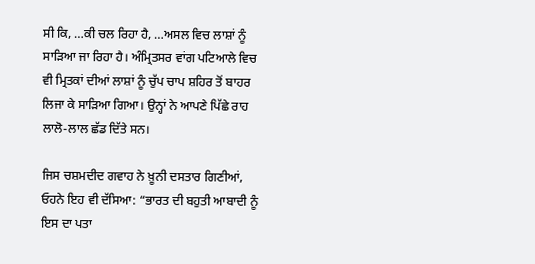ਸੀ ਕਿ, …ਕੀ ਚਲ ਰਿਹਾ ਹੈ, …ਅਸਲ ਵਿਚ ਲਾਸ਼ਾਂ ਨੂੰ ਸਾੜਿਆ ਜਾ ਰਿਹਾ ਹੈ। ਅੰਮ੍ਰਿਤਸਰ ਵਾਂਗ ਪਟਿਆਲੇ ਵਿਚ ਵੀ ਮ੍ਰਿਤਕਾਂ ਦੀਆਂ ਲਾਸ਼ਾਂ ਨੂੰ ਚੁੱਪ ਚਾਪ ਸ਼ਹਿਰ ਤੋਂ ਬਾਹਰ ਲਿਜਾ ਕੇ ਸਾੜਿਆ ਗਿਆ। ਉਨ੍ਹਾਂ ਨੇ ਆਪਣੇ ਪਿੱਛੇ ਰਾਹ ਲਾਲੋ-ਲਾਲ ਛੱਡ ਦਿੱਤੇ ਸਨ।

ਜਿਸ ਚਸ਼ਮਦੀਦ ਗਵਾਹ ਨੇ ਖ਼ੂਨੀ ਦਸਤਾਰ ਗਿਣੀਆਂ, ਓਹਨੇ ਇਹ ਵੀ ਦੱਸਿਆ: “ਭਾਰਤ ਦੀ ਬਹੁਤੀ ਆਬਾਦੀ ਨੂੰ ਇਸ ਦਾ ਪਤਾ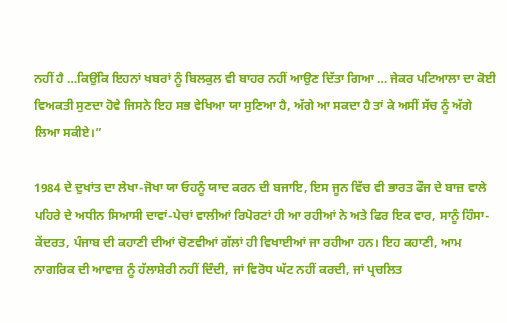ਨਹੀਂ ਹੈ …ਕਿਉਂਕਿ ਇਹਨਾਂ ਖਬਰਾਂ ਨੂੰ ਬਿਲਕੁਲ ਵੀ ਬਾਹਰ ਨਹੀਂ ਆਉਣ ਦਿੱਤਾ ਗਿਆ … ਜੇਕਰ ਪਟਿਆਲਾ ਦਾ ਕੋਈ ਵਿਅਕਤੀ ਸੁਣਦਾ ਹੋਵੇ ਜਿਸਨੇ ਇਹ ਸਭ ਵੇਖਿਆ ਯਾ ਸੁਣਿਆ ਹੈ, ਅੱਗੇ ਆ ਸਕਦਾ ਹੈ ਤਾਂ ਕੇ ਅਸੀਂ ਸੱਚ ਨੂੰ ਅੱਗੇ ਲਿਆ ਸਕੀਏ।”

1984 ਦੇ ਦੁਖਾਂਤ ਦਾ ਲੇਖਾ-ਜੋਖਾ ਯਾ ਓਹਨੂੰ ਯਾਦ ਕਰਨ ਦੀ ਬਜਾਇ, ਇਸ ਜੂਨ ਵਿੱਚ ਵੀ ਭਾਰਤ ਫੌਜ ਦੇ ਬਾਜ਼ ਵਾਲੇ ਪਹਿਰੇ ਦੇ ਅਧੀਨ ਸਿਆਸੀ ਦਾਵਾਂ-ਪੇਚਾਂ ਵਾਲੀਆਂ ਰਿਪੋਰਟਾਂ ਹੀ ਆ ਰਹੀਆਂ ਨੇ ਅਤੇ ਫਿਰ ਇਕ ਵਾਰ, ਸਾਨੂੰ ਹਿੰਸਾ-ਕੇਂਦਰਤ, ਪੰਜਾਬ ਦੀ ਕਹਾਣੀ ਦੀਆਂ ਚੋਣਵੀਆਂ ਗੱਲਾਂ ਹੀ ਵਿਖਾਈਆਂ ਜਾ ਰਹੀਆ ਹਨ। ਇਹ ਕਹਾਣੀ, ਆਮ ਨਾਗਰਿਕ ਦੀ ਆਵਾਜ਼ ਨੂੰ ਹੱਲਾਸ਼ੇਰੀ ਨਹੀਂ ਦਿੰਦੀ, ਜਾਂ ਵਿਰੋਧ ਘੱਟ ਨਹੀਂ ਕਰਦੀ, ਜਾਂ ਪ੍ਰਚਲਿਤ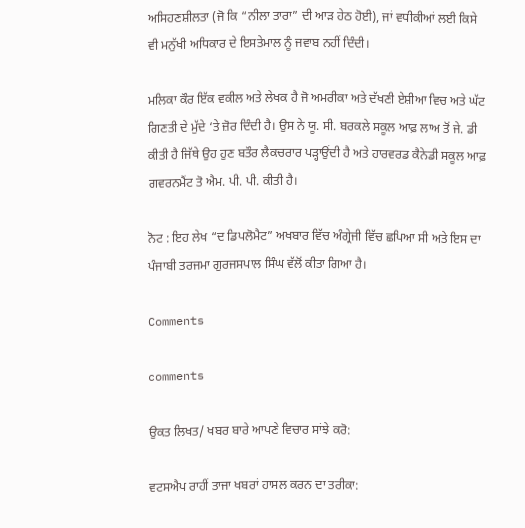ਅਸਿਹਣਸ਼ੀਲਤਾ (ਜੋ ਕਿ “ਨੀਲਾ ਤਾਰਾ” ਦੀ ਆੜ ਹੇਠ ਹੋਈ), ਜਾਂ ਵਧੀਕੀਆਂ ਲਈ ਕਿਸੇ ਵੀ ਮਨੁੱਖੀ ਅਧਿਕਾਰ ਦੇ ਇਸਤੇਮਾਲ ਨੂੰ ਜਵਾਬ ਨਹੀਂ ਦਿੰਦੀ।

ਮਲਿਕਾ ਕੌਰ ਇੱਕ ਵਕੀਲ ਅਤੇ ਲੇਖਕ ਹੈ ਜੋ ਅਮਰੀਕਾ ਅਤੇ ਦੱਖਣੀ ਏਸ਼ੀਆ ਵਿਚ ਅਤੇ ਘੱਟ ਗਿਣਤੀ ਦੇ ਮੁੱਦੇ ‘ਤੇ ਜ਼ੋਰ ਦਿੰਦੀ ਹੈ। ਉਸ ਨੇ ਯੂ. ਸੀ. ਬਰਕਲੇ ਸਕੂਲ ਆਫ਼ ਲਾਅ ਤੋਂ ਜੇ. ਡੀ ਕੀਤੀ ਹੈ ਜਿੱਥੇ ਉਹ ਹੁਣ ਬਤੌਰ ਲੈਕਚਰਾਰ ਪੜ੍ਹਾਉਂਦੀ ਹੈ ਅਤੇ ਹਾਰਵਰਡ ਕੈਨੇਡੀ ਸਕੂਲ ਆਫ਼ ਗਵਰਨਮੈਂਟ ਤੋ ਐਮ. ਪੀ. ਪੀ. ਕੀਤੀ ਹੈ।

ਨੋਟ : ਇਹ ਲੇਖ “ਦ ਡਿਪਲੋਮੈਟ” ਅਖਬਾਰ ਵਿੱਚ ਅੰਗ੍ਰੇਜੀ ਵਿੱਚ ਛਪਿਆ ਸੀ ਅਤੇ ਇਸ ਦਾ ਪੰਜਾਬੀ ਤਰਜਮਾ ਗੁਰਜਸਪਾਲ ਸਿੰਘ ਵੱਲੋਂ ਕੀਤਾ ਗਿਆ ਹੈ।

Comments

comments

ਉਕਤ ਲਿਖਤ/ ਖਬਰ ਬਾਰੇ ਆਪਣੇ ਵਿਚਾਰ ਸਾਂਝੇ ਕਰੋ:

ਵਟਸਐਪ ਰਾਹੀਂ ਤਾਜਾ ਖਬਰਾਂ ਹਾਸਲ ਕਰਨ ਦਾ ਤਰੀਕਾ: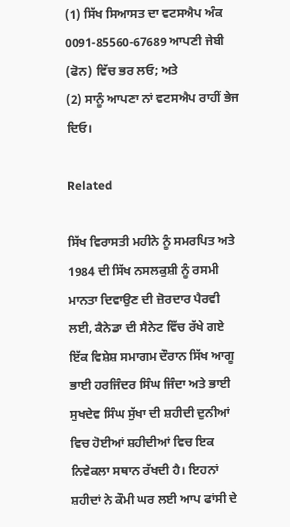(1) ਸਿੱਖ ਸਿਆਸਤ ਦਾ ਵਟਸਐਪ ਅੰਕ 0091-85560-67689 ਆਪਣੀ ਜੇਬੀ (ਫੋਨ) ਵਿੱਚ ਭਰ ਲਓ; ਅਤੇ
(2) ਸਾਨੂੰ ਆਪਣਾ ਨਾਂ ਵਟਸਐਪ ਰਾਹੀਂ ਭੇਜ ਦਿਓ।

Related

ਸਿੱਖ ਵਿਰਾਸਤੀ ਮਹੀਨੇ ਨੂੰ ਸਮਰਪਿਤ ਅਤੇ 1984 ਦੀ ਸਿੱਖ ਨਸਲਕੁਸ਼ੀ ਨੂੰ ਰਸਮੀ ਮਾਨਤਾ ਦਿਵਾਉਣ ਦੀ ਜ਼ੋਰਦਾਰ ਪੈਰਵੀ ਲਈ, ਕੈਨੇਡਾ ਦੀ ਸੈਨੇਟ ਵਿੱਚ ਰੱਖੇ ਗਏ ਇੱਕ ਵਿਸ਼ੇਸ਼ ਸਮਾਗਮ ਦੌਰਾਨ ਸਿੱਖ ਆਗੂ
ਭਾਈ ਹਰਜਿੰਦਰ ਸਿੰਘ ਜਿੰਦਾ ਅਤੇ ਭਾਈ ਸੁਖਦੇਵ ਸਿੰਘ ਸੁੱਖਾ ਦੀ ਸ਼ਹੀਦੀ ਦੁਨੀਆਂ ਵਿਚ ਹੋਈਆਂ ਸ਼ਹੀਦੀਆਂ ਵਿਚ ਇਕ ਨਿਵੇਕਲਾ ਸਥਾਨ ਰੱਖਦੀ ਹੈ। ਇਹਨਾਂ ਸ਼ਹੀਦਾਂ ਨੇ ਕੌਮੀ ਘਰ ਲਈ ਆਪ ਫਾਂਸੀ ਦੇ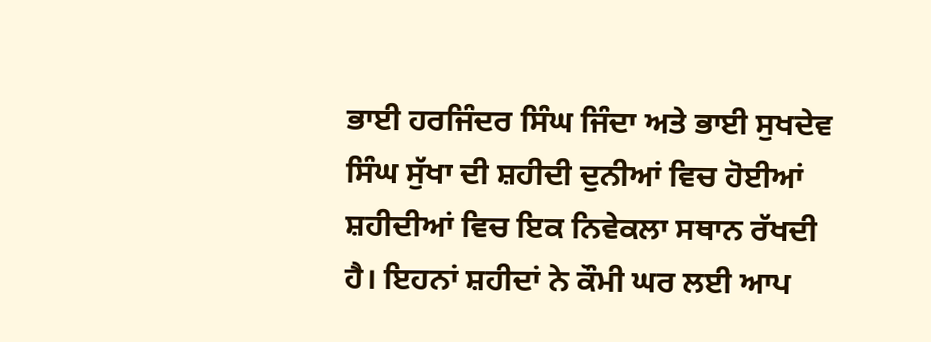ਭਾਈ ਹਰਜਿੰਦਰ ਸਿੰਘ ਜਿੰਦਾ ਅਤੇ ਭਾਈ ਸੁਖਦੇਵ ਸਿੰਘ ਸੁੱਖਾ ਦੀ ਸ਼ਹੀਦੀ ਦੁਨੀਆਂ ਵਿਚ ਹੋਈਆਂ ਸ਼ਹੀਦੀਆਂ ਵਿਚ ਇਕ ਨਿਵੇਕਲਾ ਸਥਾਨ ਰੱਖਦੀ ਹੈ। ਇਹਨਾਂ ਸ਼ਹੀਦਾਂ ਨੇ ਕੌਮੀ ਘਰ ਲਈ ਆਪ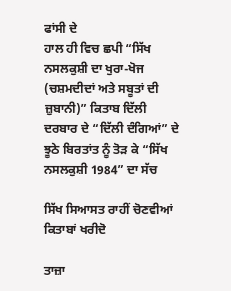ਫਾਂਸੀ ਦੇ
ਹਾਲ ਹੀ ਵਿਚ ਛਪੀ “ਸਿੱਖ ਨਸਲਕੁਸ਼ੀ ਦਾ ਖੁਰਾ-ਖੋਜ (ਚਸ਼ਮਦੀਦਾਂ ਅਤੇ ਸਬੂਤਾਂ ਦੀ ਜ਼ੁਬਾਨੀ)” ਕਿਤਾਬ ਦਿੱਲੀ ਦਰਬਾਰ ਦੇ “ਦਿੱਲੀ ਦੰਗਿਆਂ” ਦੇ ਝੂਠੇ ਬਿਰਤਾਂਤ ਨੂੰ ਤੋੜ ਕੇ “ਸਿੱਖ ਨਸਲਕੁਸ਼ੀ 1984” ਦਾ ਸੱਚ

ਸਿੱਖ ਸਿਆਸਤ ਰਾਹੀਂ ਚੋਣਵੀਆਂ ਕਿਤਾਬਾਂ ਖਰੀਦੋ

ਤਾਜ਼ਾ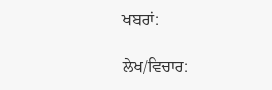ਖਬਰਾਂ:

ਲੇਖ/ਵਿਚਾਰ: